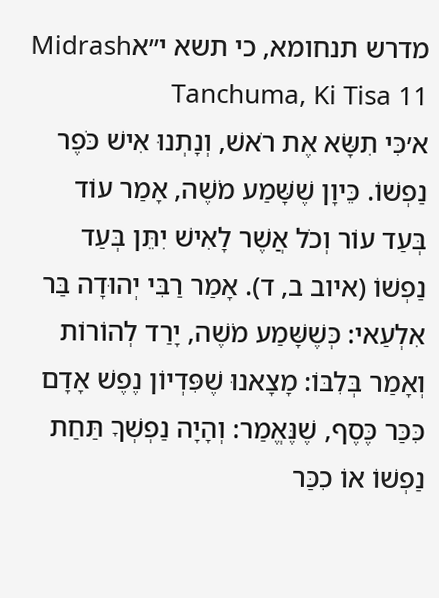מדרש תנחומא, כי תשא י״אMidrash Tanchuma, Ki Tisa 11
א׳כִּי תִשָּׂא אֶת רֹאשׁ, וְנָתְנוּ אִישׁ כֹּפֶר נַפְשׁוֹ. כֵּיוָן שֶׁשָּׁמַע מֹשֶׁה, אָמַר עוֹד בְּעַד עוֹר וְכֹל אֲשֶׁר לָאִישׁ יִתֵּן בְּעַד נַפְשׁוֹ (איוב ב, ד). אָמַר רַבִּי יְהוּדָה בַּר אִלְעַאי: כְּשֶׁשָּׁמַע מֹשֶׁה, יָרַד לְהוֹרוֹת וְאָמַר בְּלִבּוֹ: מָצָאנוּ שֶׁפִּדְיוֹן נֶפֶשׁ אָדָם כִּכַּר כֶּסֶף, שֶׁנֶּאֱמַר: וְהָיָה נַפְשְׁךָ תַּחַת נַפְשׁוֹ אוֹ כִכַּר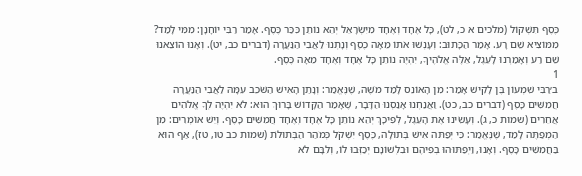כֶּסֶף תִּשְׁקוֹל (מלכים א כ, לט), כָּל אֶחָד וְאֶחָד מִיִּשְׂרָאֵל יְהֵא נוֹתֵן כִּכַּר כֶּסֶף. אָמַר רַבִּי יוֹחָנָן: מִמִּי לָמַד? מִמּוֹצִיא שֵׁם רָע. אָמַר הַכָּתוּב: וְעָנְשׁוּ אֹתוֹ מֵאָה כֶסֶף וְנָתְנוּ לַאֲבִי הַנַּעֲרָה (דברים כב, יט). וְאָנוּ הוֹצֵאנוּ שֵׁם רַע וְאָמַרְנוּ לָעֵגֶל, אֵלֶּה אֱלֹהֶיךָ, יִהְיֶה נוֹתֵן כָּל אֶחָד וְאֶחָד מֵאָה כֶּסֶף.
1
ב׳רַבִּי שִׁמְעוֹן בֶּן לָקִישׁ אָמַר: מִן הָאוֹנֵס לָמַד מֹשֶׁה, שֶׁנֶּאֱמַר: וְנָתַן הָאִישׁ הַשֹּׁכֵב עִמָּהּ לַאֲבִי הַנַּעֲרָה חֲמִשִּׁים כָּסֶף (דברים כב, כט). וַאֲנַחְנוּ אָנַסְנוּ הַדָּבָר, שֶׁאָמַר הַקָּדוֹשׁ בָּרוּךְ הוּא: לֹא יִהְיֶה לְךָ אֱלֹהִים אֲחֵרִים (שמות כ, ג). וְעָשִׂינוּ אֶת הָעֵגֶל, לְפִיכָךְ יְהֵא נוֹתֵן כָּל אֶחָד וְאֶחָד חֲמִשִּׁים כָּסֶף. וְיֵשׁ אוֹמְרִים: מִן הַמְפַתֶּה לָמַד, שֶׁנֶּאֱמַר: כִּי יְפַתּה אִישׁ בְּתוּלָה, כֶּסֶף יִשְׁקֹל כְּמֹהַר הַבְּתוּלֹת (שמות כב טו, טז), אַף הוּא בַּחֲמִשִּׁים כָּסֶף. וְאָנוּ, וַיְפַתּוּהוּ בְפִיהֶם וּבִלְשׁוֹנָם יְכַזְּבוּ לוֹ, וְלִבָּם לֹא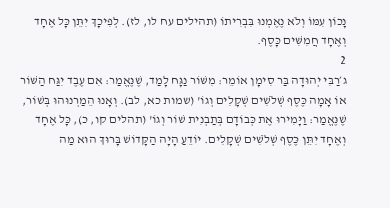נָכוֹן עִמּוֹ וְלֹא נֶאֶמְנוּ בִּבְרִיתוֹ (תהילים עח לו, לז). לְפִיכָךְ יִתֵּן כָּל אֶחָד וְאֶחָד חֲמִשִּׁים כָּסֶף.
2
ג׳רַבִּי יְהוּדָה בַּר סִימָן אוֹמֵר: מִשּׁוֹר נַגָּח לָמַד, שֶׁנֶּאֱמַר: אִם עֶבֶד יִגַּח הַשּׁוֹר אוֹ אָמָה כֶּסֶף שְׁלֹשִׁים שְׁקָלִים וְגוֹ' (שמות כא, לב). וְאָנוּ הֵמַרְנוּהוּ בְּשׁוֹר, שֶׁנֶּאֱמַר: וַיָּמִירוּ אֶת כְּבוֹדָם בְּתַבְנִית שׁוֹר וְגוֹ' (תהלים קו, כ), כָּל אֶחָד וְאֶחָד יִתֵּן כֶּסֶף שְׁלֹשִׁים שְׁקָלִים. יוֹדֵעַ הָיָה הַקָּדוֹשׁ בָּרוּךְ הוּא מַה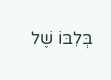בְּלִבּוֹ שֶׁל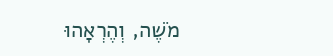מֹשֶׁה, וְהֶרְאָהוּ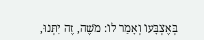בְּאֶצְבָּעוֹ וְאָמַר לוֹ: מֹשֶׁה, זֶה יִתְּנוּ,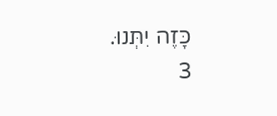כָּזֶה יִתְּנוּ.
3